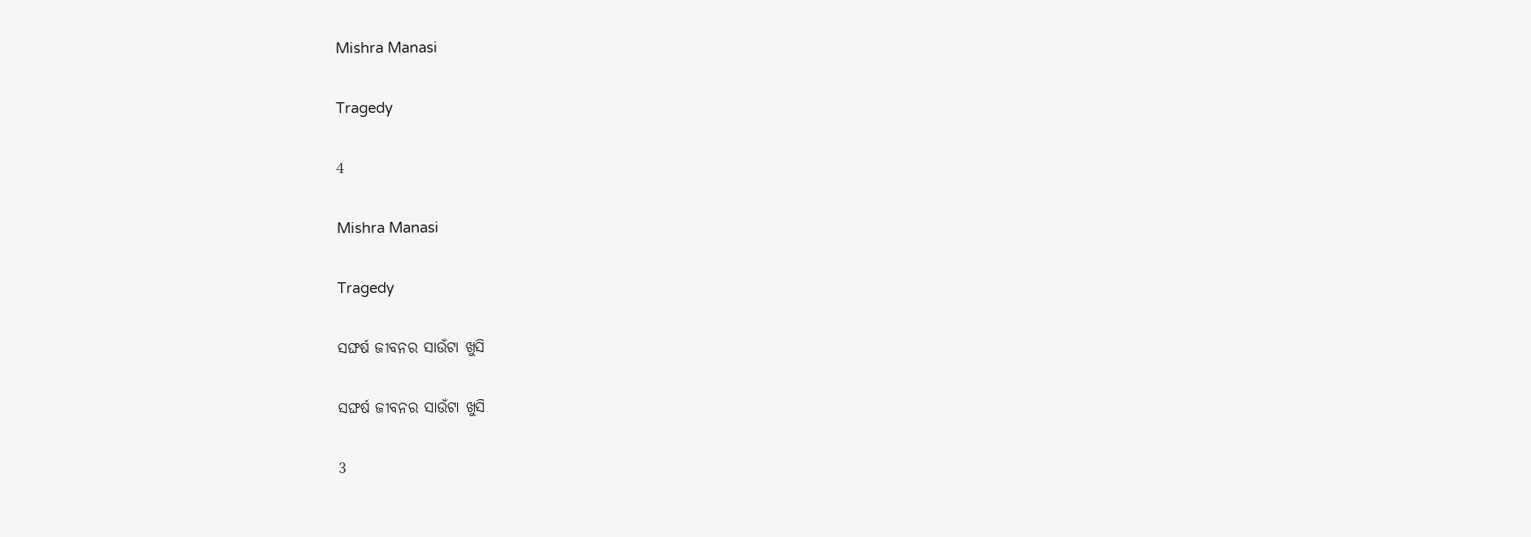Mishra Manasi

Tragedy

4

Mishra Manasi

Tragedy

ସଙ୍ଘର୍ଷ ଜୀବନର ସାଉଁଟା ଖୁସି

ସଙ୍ଘର୍ଷ ଜୀବନର ସାଉଁଟା ଖୁସି

3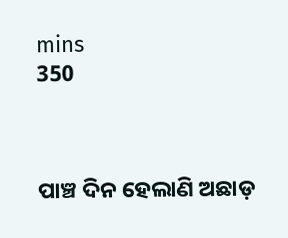mins
350



ପାଞ୍ଚ ଦିନ ହେଲାଣି ଅଛାଡ଼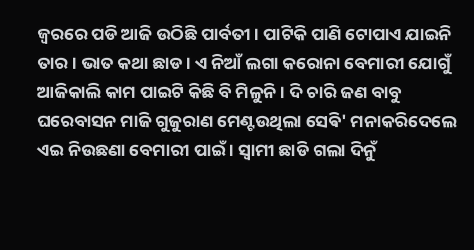ଜ୍ବରରେ ପଡି ଆଜି ଉଠିଛି ପାର୍ବତୀ । ପାଟିକି ପାଣି ଟୋପାଏ ଯାଇନି ତାର । ଭାତ କଥା ଛାଡ । ଏ ନିଆଁ ଲଗା କରୋନା ବେମାରୀ ଯୋଗୁଁ ଆଜିକାଲି କାମ ପାଇଟି କିଛି ବି ମିଳୁନି । ଦି ଚାରି ଜଣ ବାବୁ ଘରେବାସନ ମାଜି ଗୁଜୁରାଣ ମେଣ୍ଟଉଥିଲା ସେଵି' ମନାକରିଦେଲେ ଏଇ ନିଉଛଣା ବେମାରୀ ପାଇଁ । ସ୍ୱାମୀ ଛାଡି ଗଲା ଦିନୁଁ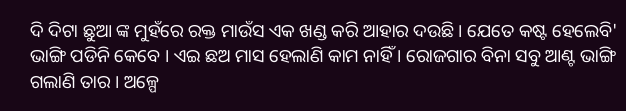ଦି ଦିଟା ଛୁଆ ଙ୍କ ମୁହଁରେ ରକ୍ତ ମାଉଁସ ଏକ ଖଣ୍ଡ କରି ଆହାର ଦଉଛି । ଯେତେ କଷ୍ଟ ହେଲେବି' ଭାଙ୍ଗି ପଡିନି କେବେ । ଏଇ ଛଅ ମାସ ହେଲାଣି କାମ ନାହିଁ । ରୋଜଗାର ବିନା ସବୁ ଆଣ୍ଟ ଭାଙ୍ଗି ଗଲାଣି ତାର । ଅଳ୍ପେ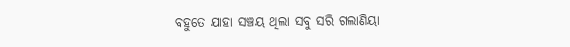ବହୁତେ ଯାହା ସଞ୍ଚୟ ଥିଲା ସବୁ ସରି ଗଲାଣିୟା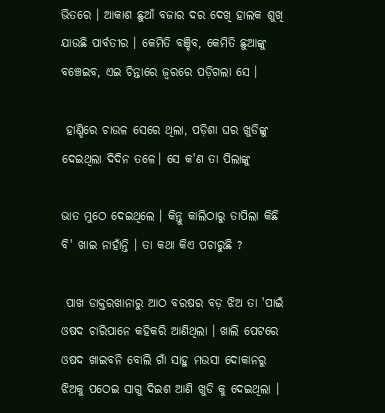ଭିତରେ । ଆକାଶ ଛୁଆଁ ବଜାର ଦର ଦେଖି ହାଲକ ଶୁଖି ଯାଉଛି ପାର୍ବତୀର । କେମିତି ବଞ୍ଚିବ, କେମିତି ଛୁଆଙ୍କୁ ବଞ୍ଚେଇବ, ଏଇ ଚିନ୍ତାରେ ଜ୍ବରରେ ପଡ଼ିଗଲା ସେ ।

 ହାଣ୍ଡିରେ ଚାଉଳ ସେରେ ଥିଲା, ପଡ଼ିଶା ଘର ଖୁଡିଙ୍କୁ ଦେଇଥିଲା ଦିଦିନ ତଳେ। ସେ କ'ଣ ତା ପିଲାଙ୍କୁ

ଭାତ ମୁଠେ ଦେଇଥିଲେ । କିନ୍ତୁ କାଲିଠାରୁ ତାପିଲା କିଛି ବି' ଖାଇ ନାହାଁନ୍ତି । ତା କଥା କିଏ ପଚାରୁଛି ?

 ପାଖ ଡାକ୍ତରଖାନାରୁ ଆଠ ବରଷର ବଡ଼ ଝିଅ ତା 'ପାଇଁ ଓଷଦ ଚାରିପାନେ କହିକରି ଆଣିଥିଲା । ଖାଲି ପେଟରେ ଓଷଦ ଖାଇବନି ବୋଲି ଗାଁ ସାହୁ ମଉସା ଦୋକାନରୁ ଝିଅକୁ ପଠେଇ ସାଗୁ ଦିଇଶ ଆଣି ଖୁଡି କୁ ଦେଇଥିଲା ।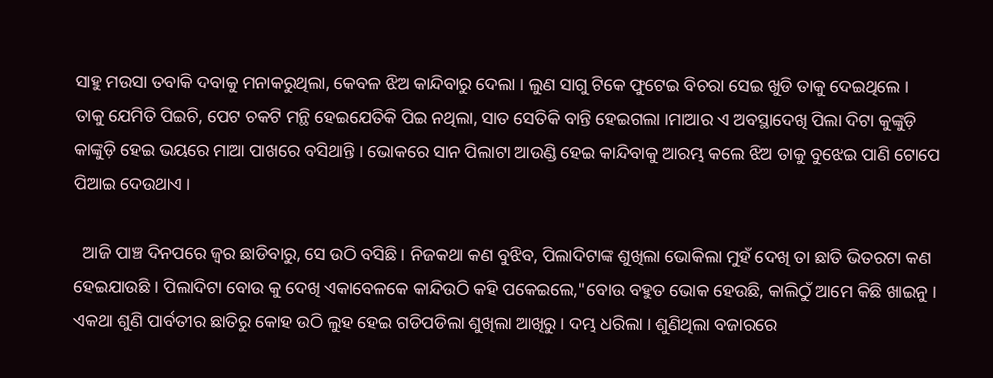ସାହୁ ମଉସା ତବାକି ଦବାକୁ ମନାକରୁଥିଲା, କେବଳ ଝିଅ କାନ୍ଦିବାରୁ ଦେଲା । ଲୁଣ ସାଗୁ ଟିକେ ଫୁଟେଇ ବିଚରା ସେଇ ଖୁଡି ତାକୁ ଦେଇଥିଲେ । ତାକୁ ଯେମିତି ପିଇଚି, ପେଟ ଚକଟି ମନ୍ଥି ହେଇଯେତିକି ପିଇ ନଥିଲା, ସାତ ସେତିକି ବାନ୍ତି ହେଇଗଲା ।ମାଆର ଏ ଅବସ୍ଥାଦେଖି ପିଲା ଦିଟା କୁଙ୍କୁଡ଼ି କାଙ୍କୁଡ଼ି ହେଇ ଭୟରେ ମାଆ ପାଖରେ ବସିଥାନ୍ତି । ଭୋକରେ ସାନ ପିଲାଟା ଆଉଣ୍ଡି ହେଇ କାନ୍ଦିବାକୁ ଆରମ୍ଭ କଲେ ଝିଅ ତାକୁ ବୁଝେଇ ପାଣି ଟୋପେ ପିଆଇ ଦେଉଥାଏ ।

  ଆଜି ପାଞ୍ଚ ଦିନପରେ ଜ୍ୱର ଛାଡିବାରୁ, ସେ ଉଠି ବସିଛି । ନିଜକଥା କଣ ବୁଝିବ, ପିଲାଦିଟାଙ୍କ ଶୁଖିଲା ଭୋକିଲା ମୁହଁ ଦେଖି ତା ଛାତି ଭିତରଟା କଣ ହେଇଯାଉଛି । ପିଲାଦିଟା ବୋଉ କୁ ଦେଖି ଏକାବେଳକେ କାନ୍ଦିଉଠି କହି ପକେଇଲେ,"ବୋଉ ବହୁତ ଭୋକ ହେଉଛି, କାଲିଠୁଁ ଆମେ କିଛି ଖାଇନୁ । ଏକଥା ଶୁଣି ପାର୍ବତୀର ଛାତିରୁ କୋହ ଉଠି ଲୁହ ହେଇ ଗଡିପଡିଲା ଶୁଖିଲା ଆଖିରୁ । ଦମ୍ଭ ଧରିଲା । ଶୁଣିଥିଲା ବଜାରରେ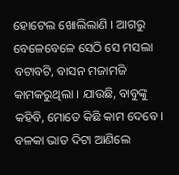ହୋଟେଲ ଖୋଲିଲାଣି । ଆଗରୁ ବେଳେବେଳେ ସେଠି ସେ ମସଲା ବଟାବଟି, ବାସନ ମଜାମଜି କାମକରୁଥିଲା । ଯାଉଛି, ବାବୁଙ୍କୁ କହିବି, ମୋତେ କିଛି କାମ ଦେବେ । ବଳକା ଭାତ ଦିଟା ଆଣିଲେ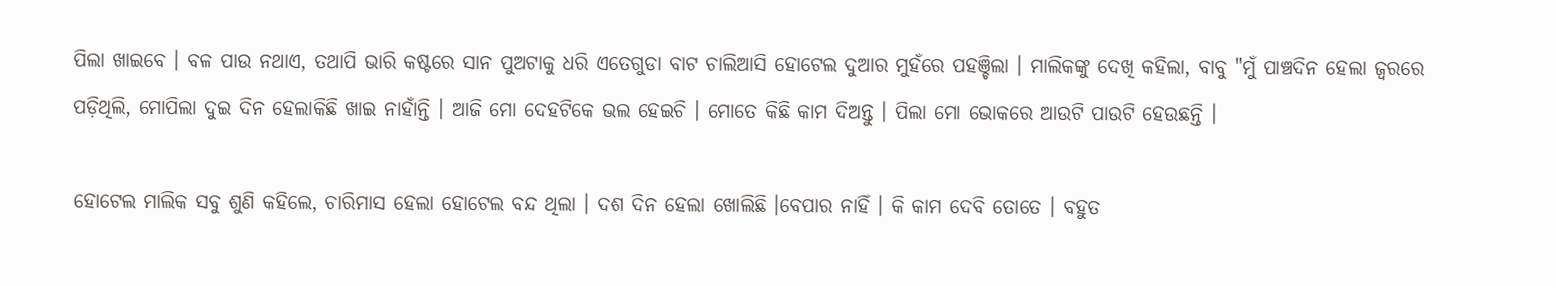ପିଲା ଖାଇବେ । ବଳ ପାଉ ନଥାଏ, ତଥାପି ଭାରି କଷ୍ଟରେ ସାନ ପୁଅଟାକୁ ଧରି ଏତେଗୁଡା ବାଟ ଚାଲିଆସି ହୋଟେଲ ଦୁଆର ମୁହଁରେ ପହଞ୍ଚିଲା । ମାଲିକଙ୍କୁ ଦେଖି କହିଲା, ବାବୁ "ମୁଁ ପାଞ୍ଚଦିନ ହେଲା ଜ୍ବରରେ ପଡ଼ିଥିଲି, ମୋପିଲା ଦୁଇ ଦିନ ହେଲାକିଛି ଖାଇ ନାହାଁନ୍ତି । ଆଜି ମୋ ଦେହଟିକେ ଭଲ ହେଇଚି । ମୋତେ କିଛି କାମ ଦିଅନ୍ତୁ । ପିଲା ମୋ ଭୋକରେ ଆଉଟି ପାଉଟି ହେଉଛନ୍ତି ।

ହୋଟେଲ ମାଲିକ ସବୁ ଶୁଣି କହିଲେ, ଚାରିମାସ ହେଲା ହୋଟେଲ ବନ୍ଦ ଥିଲା । ଦଶ ଦିନ ହେଲା ଖୋଲିଛି ।ବେପାର ନାହିଁ । କି କାମ ଦେବି ତୋତେ । ବହୁତ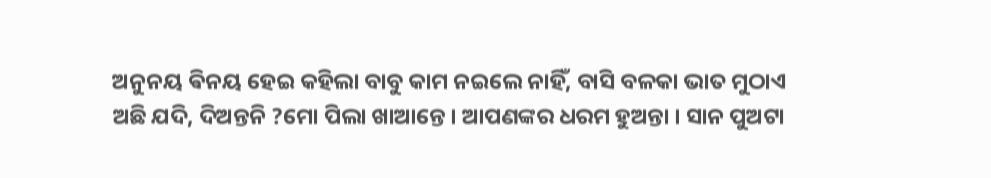ଅନୁନୟ ଵିନୟ ହେଇ କହିଲା ବାବୁ କାମ ନଇଲେ ନାହିଁ, ବାସି ବଳକା ଭାତ ମୁଠାଏ ଅଛି ଯଦି, ଦିଅନ୍ତନି ?ମୋ ପିଲା ଖାଆନ୍ତେ । ଆପଣଙ୍କର ଧରମ ହୁଅନ୍ତା । ସାନ ପୁଅଟା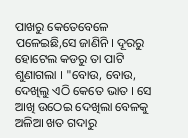ପାଖରୁ କେତେବେଳେ ପଳେଇଛି,ସେ ଜାଣିନି । ଦୂରରୁ ହୋଟେଲ କଡରୁ ତା ପାଟି ଶୁଣାଗଲା । "ବୋଉ, ବୋଉ, ଦେଖିଲୁ ଏଠି କେତେ ଭାତ । ସେ ଆଖି ଉଠେଇ ଦେଖିଲା ବେଳକୁ ଅଳିଆ ଖତ ଗଦାରୁ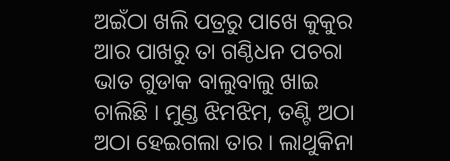ଅଇଁଠା ଖଲି ପତ୍ରରୁ ପାଖେ କୁକୁର ଆର ପାଖରୁ ତା ଗଣ୍ଠିଧନ ପଚରା ଭାତ ଗୁଡାକ ବାଲୁବାଲୁ ଖାଇ ଚାଲିଛି । ମୁଣ୍ଡ ଝିମଝିମ, ତଣ୍ଟି ଅଠା ଅଠା ହେଇଗଲା ତାର । ଲାଥୁକିନା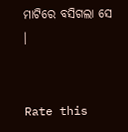ମାଟିରେ ବସିଗଲା ସେ ।


Rate this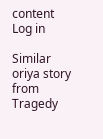content
Log in

Similar oriya story from Tragedy